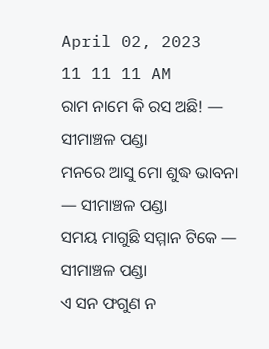April 02, 2023
11 11 11 AM
ରାମ ନାମେ କି ରସ ଅଛି! — ସୀମାଞ୍ଚଳ ପଣ୍ଡା
ମନରେ ଆସୁ ମୋ ଶୁଦ୍ଧ ଭାବନା — ସୀମାଞ୍ଚଳ ପଣ୍ଡା
ସମୟ ମାଗୁଛି ସମ୍ମାନ ଟିକେ — ସୀମାଞ୍ଚଳ ପଣ୍ଡା
ଏ ସନ ଫଗୁଣ ନ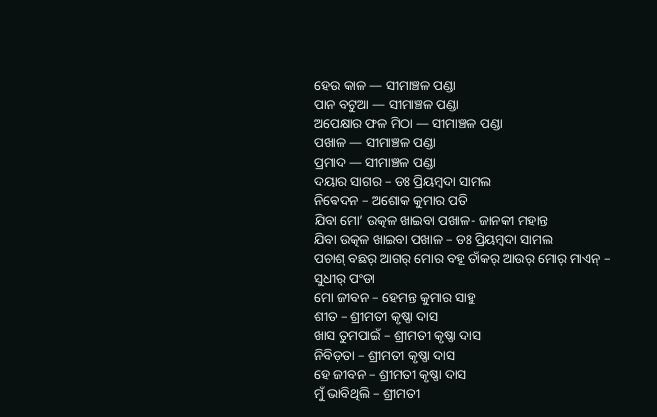ହେଉ କାଳ — ସୀମାଞ୍ଚଳ ପଣ୍ଡା
ପାନ ବଟୁଆ — ସୀମାଞ୍ଚଳ ପଣ୍ଡା
ଅପେକ୍ଷାର ଫଳ ମିଠା — ସୀମାଞ୍ଚଳ ପଣ୍ଡା
ପଖାଳ — ସୀମାଞ୍ଚଳ ପଣ୍ଡା
ପ୍ରମାଦ — ସୀମାଞ୍ଚଳ ପଣ୍ଡା
ଦୟାର ସାଗର – ଡଃ ପ୍ରିୟମ୍ବଦା ସାମଲ
ନିଵେଦନ – ଅଶୋକ କୁମାର ପତି
ଯିବା ମୋ’ ଉତ୍କଳ ଖାଇବା ପଖାଳ- ଜାନକୀ ମହାନ୍ତ
ଯିବା ଉତ୍କଳ ଖାଇବା ପଖାଳ – ଡଃ ପ୍ରିୟମ୍ବଦା ସାମଲ
ପଚାଶ୍‌ ବଛର୍‌ ଆଗର୍‌ ମୋର ବହୂ ତାଁକର୍‌ ଆଉର୍‌ ମୋର୍‌ ମାଏନ୍‌ – ସୁଧୀର୍‌ ପଂଡା
ମୋ ଜୀବନ – ହେମନ୍ତ କୁମାର ସାହୁ ‌
ଶୀତ – ଶ୍ରୀମତୀ କୃଷ୍ଣା ଦାସ
ଖାସ ତୁମପାଇଁ – ଶ୍ରୀମତୀ କୃଷ୍ଣା ଦାସ
ନିବିଡ଼ତା – ଶ୍ରୀମତୀ କୃଷ୍ଣା ଦାସ
ହେ ଜୀବନ – ଶ୍ରୀମତୀ କୃଷ୍ଣା ଦାସ
ମୁଁ ଭାବିଥିଲି – ଶ୍ରୀମତୀ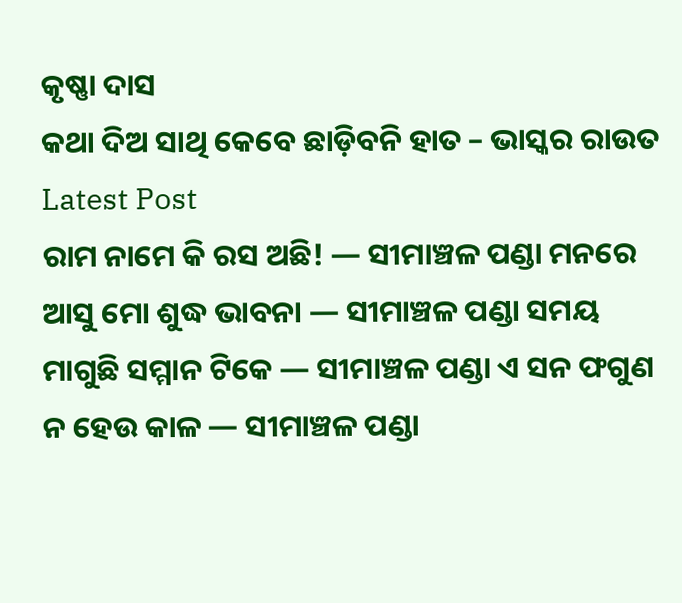କୃଷ୍ଣା ଦାସ
କଥା ଦିଅ ସାଥି କେବେ ଛାଡ଼ିବନି ହାତ – ଭାସ୍କର ରାଉତ
Latest Post
ରାମ ନାମେ କି ରସ ଅଛି! — ସୀମାଞ୍ଚଳ ପଣ୍ଡା ମନରେ ଆସୁ ମୋ ଶୁଦ୍ଧ ଭାବନା — ସୀମାଞ୍ଚଳ ପଣ୍ଡା ସମୟ ମାଗୁଛି ସମ୍ମାନ ଟିକେ — ସୀମାଞ୍ଚଳ ପଣ୍ଡା ଏ ସନ ଫଗୁଣ ନ ହେଉ କାଳ — ସୀମାଞ୍ଚଳ ପଣ୍ଡା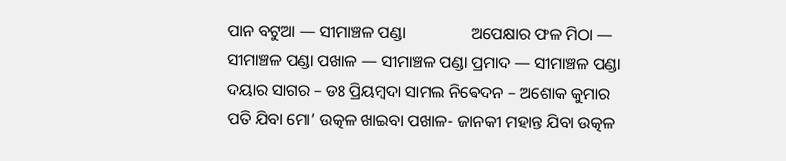ପାନ ବଟୁଆ — ସୀମାଞ୍ଚଳ ପଣ୍ଡା                ଅପେକ୍ଷାର ଫଳ ମିଠା — ସୀମାଞ୍ଚଳ ପଣ୍ଡା ପଖାଳ — ସୀମାଞ୍ଚଳ ପଣ୍ଡା ପ୍ରମାଦ — ସୀମାଞ୍ଚଳ ପଣ୍ଡା ଦୟାର ସାଗର – ଡଃ ପ୍ରିୟମ୍ବଦା ସାମଲ ନିଵେଦନ – ଅଶୋକ କୁମାର ପତି ଯିବା ମୋ’ ଉତ୍କଳ ଖାଇବା ପଖାଳ- ଜାନକୀ ମହାନ୍ତ ଯିବା ଉତ୍କଳ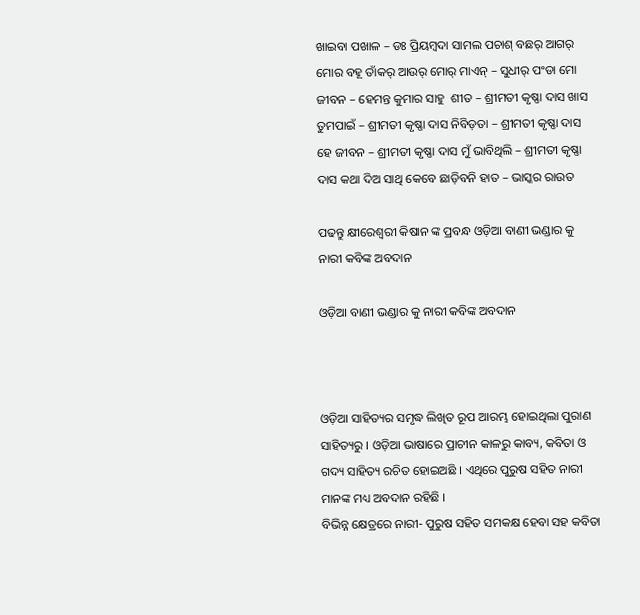ଖାଇବା ପଖାଳ – ଡଃ ପ୍ରିୟମ୍ବଦା ସାମଲ ପଚାଶ୍‌ ବଛର୍‌ ଆଗର୍‌ ମୋର ବହୂ ତାଁକର୍‌ ଆଉର୍‌ ମୋର୍‌ ମାଏନ୍‌ – ସୁଧୀର୍‌ ପଂଡା ମୋ ଜୀବନ – ହେମନ୍ତ କୁମାର ସାହୁ ‌ ଶୀତ – ଶ୍ରୀମତୀ କୃଷ୍ଣା ଦାସ ଖାସ ତୁମପାଇଁ – ଶ୍ରୀମତୀ କୃଷ୍ଣା ଦାସ ନିବିଡ଼ତା – ଶ୍ରୀମତୀ କୃଷ୍ଣା ଦାସ ହେ ଜୀବନ – ଶ୍ରୀମତୀ କୃଷ୍ଣା ଦାସ ମୁଁ ଭାବିଥିଲି – ଶ୍ରୀମତୀ କୃଷ୍ଣା ଦାସ କଥା ଦିଅ ସାଥି କେବେ ଛାଡ଼ିବନି ହାତ – ଭାସ୍କର ରାଉତ

ପଢନ୍ତୁ କ୍ଷୀରେଶ୍ୱରୀ କିଷାନ ଙ୍କ ପ୍ରବନ୍ଧ ଓଡ଼ିଆ ବାଣୀ ଭଣ୍ଡାର କୁ ନାରୀ କବିଙ୍କ ଅବଦାନ

ଓଡ଼ିଆ ବାଣୀ ଭଣ୍ଡାର କୁ ନାରୀ କବିଙ୍କ ଅବଦାନ



ଓଡ଼ିଆ ସାହିତ୍ୟର ସମୃଦ୍ଧ ଲିଖିତ ରୂପ ଆରମ୍ଭ ହୋଇଥିଲା ପୁରାଣ ସାହିତ୍ୟରୁ । ଓଡ଼ିଆ ଭାଷାରେ ପ୍ରାଚୀନ କାଳରୁ କାବ୍ୟ, କବିତା ଓ ଗଦ୍ୟ ସାହିତ୍ୟ ରଚିତ ହୋଇଅଛି । ଏଥିରେ ପୁରୁଷ ସହିତ ନାରୀ ମାନଙ୍କ ମଧ୍ୟ ଅବଦାନ ରହିଛି ।
ବିଭିନ୍ନ କ୍ଷେତ୍ରରେ ନାରୀ- ପୁରୁଷ ସହିତ ସମକକ୍ଷ ହେବା ସହ କବିତା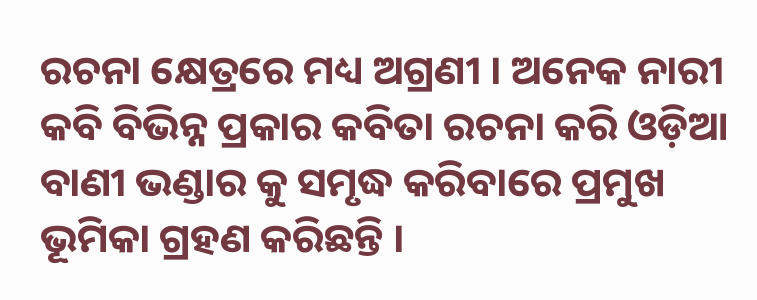ରଚନା କ୍ଷେତ୍ରରେ ମଧ୍ୟ ଅଗ୍ରଣୀ । ଅନେକ ନାରୀ କବି ବିଭିନ୍ନ ପ୍ରକାର କବିତା ରଚନା କରି ଓଡ଼ିଆ ବାଣୀ ଭଣ୍ଡାର କୁ ସମୃଦ୍ଧ କରିବାରେ ପ୍ରମୁଖ ଭୂମିକା ଗ୍ରହଣ କରିଛନ୍ତି ।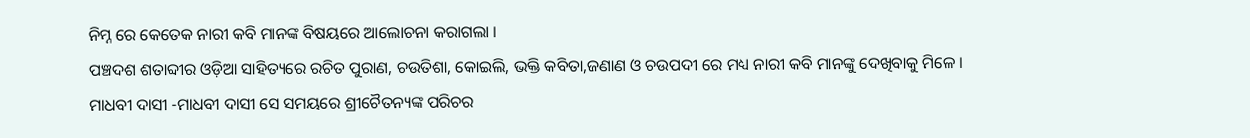ନିମ୍ନ ରେ କେତେକ ନାରୀ କବି ମାନଙ୍କ ବିଷୟରେ ଆଲୋଚନା କରାଗଲା ।
ପଞ୍ଚଦଶ ଶତାବ୍ଦୀର ଓଡ଼ିଆ ସାହିତ୍ୟରେ ରଚିତ ପୁରାଣ, ଚଉତିଶା, କୋଇଲି, ଭକ୍ତି କବିତା,ଜଣାଣ ଓ ଚଉପଦୀ ରେ ମଧ୍ୟ ନାରୀ କବି ମାନଙ୍କୁ ଦେଖିବାକୁ ମିଳେ ।
ମାଧବୀ ଦାସୀ -ମାଧବୀ ଦାସୀ ସେ ସମୟରେ ଶ୍ରୀଚୈତନ୍ୟଙ୍କ ପରିଚର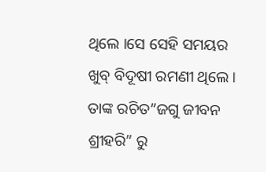ଥିଲେ ।ସେ ସେହି ସମୟର ଖୁବ୍ ବିଦୂଷୀ ରମଣୀ ଥିଲେ । ତାଙ୍କ ରଚିତ”ଜଗୁ ଜୀବନ ଶ୍ରୀହରି” ରୁ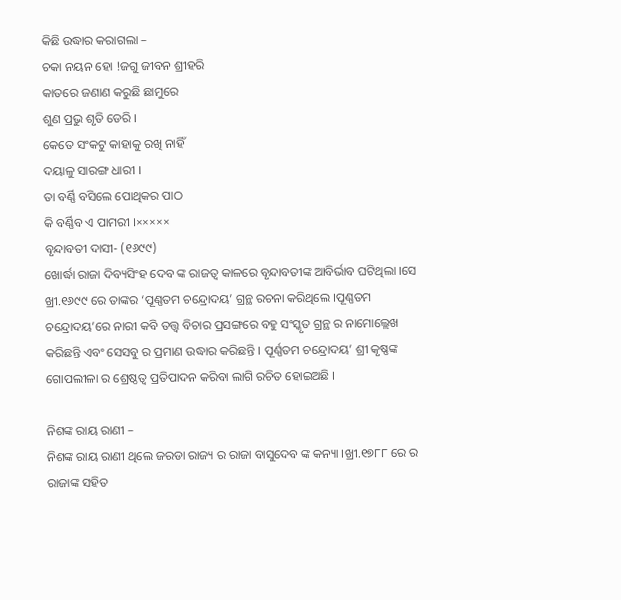କିଛି ଉଦ୍ଧାର କରାଗଲା –
ଚକା ନୟନ ହୋ !ଜଗୁ ଜୀବନ ଶ୍ରୀହରି
କାତରେ ଜଣାଣ କରୁଛି ଛାମୁରେ
ଶୁଣ ପ୍ରଭୁ ଶୃତି ଡେରି ।
କେତେ ସଂକଟୁ କାହାକୁ ରଖି ନାହିଁ
ଦୟାଳୁ ସାରଙ୍ଗ ଧାରୀ ।
ତା ବର୍ଣ୍ଣି ବସିଲେ ପୋଥିକର ପାଠ
କି ବର୍ଣ୍ଣିବ ଏ ପାମରୀ ।×××××
ବୃନ୍ଦାବତୀ ଦାସୀ- (୧୬୯୯)
ଖୋର୍ଦ୍ଧା ରାଜା ଦିବ୍ୟସିଂହ ଦେବ ଙ୍କ ରାଜତ୍ୱ କାଳରେ ବୃନ୍ଦାବତୀଙ୍କ ଆବିର୍ଭାବ ଘଟିଥିଲା ।ସେ ଖ୍ରୀ.୧୬୯୯ ରେ ତାଙ୍କର ‘ପୂଣ୍ଣତମ ଚନ୍ଦ୍ରୋଦୟ’ ଗ୍ରନ୍ଥ ରଚନା କରିଥିଲେ ।ପୂଣ୍ଣତମ ଚନ୍ଦ୍ରୋଦୟ’ରେ ନାରୀ କବି ତତ୍ତ୍ୱ ବିଚାର ପ୍ରସଙ୍ଗରେ ବହୁ ସଂସ୍କୃତ ଗ୍ରନ୍ଥ ର ନାମୋଲ୍ଲେଖ କରିଛନ୍ତି ଏବଂ ସେସବୁ ର ପ୍ରମାଣ ଉଦ୍ଧାର କରିଛନ୍ତି । ପୂର୍ଣ୍ଣତମ ଚନ୍ଦ୍ରୋଦୟ’ ଶ୍ରୀ କୃଷ୍ଣଙ୍କ ଗୋପଲୀଳା ର ଶ୍ରେଷ୍ଠତ୍ୱ ପ୍ରତିପାଦନ କରିବା ଲାଗି ରଚିତ ହୋଇଅଛି ।

ନିଶଙ୍କ ରାୟ ରାଣୀ –
ନିଶଙ୍କ ରାୟ ରାଣୀ ଥିଲେ ଜରଡା ରାଜ୍ୟ ର ରାଜା ବାସୁଦେବ ଙ୍କ କନ୍ୟା ।ଖ୍ରୀ.୧୭୮୮ ରେ ର ରାଜାଙ୍କ ସହିତ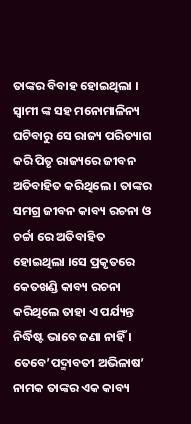ତାଙ୍କର ବିବାହ ହୋଇଥିଲା । ସ୍ୱାମୀ ଙ୍କ ସହ ମନୋମାଳିନ୍ୟ ଘଟିବାରୁ ସେ ରାଜ୍ୟ ପରିତ୍ୟାଗ କରି ପିତୃ ରାଜ୍ୟରେ ଜୀବନ ଅତିବାହିତ କରିଥିଲେ । ତାଙ୍କର ସମଗ୍ର ଜୀବନ କାବ୍ୟ ରଚନା ଓ ଚର୍ଚ୍ଚା ରେ ଅତିବାହିତ ହୋଇଥିଲା ।ସେ ପ୍ରକୃତରେ କେତଖଣ୍ଡି କାବ୍ୟ ରଚନା କରିଥିଲେ ତାହା ଏ ପର୍ଯ୍ୟନ୍ତ ନିର୍ଦ୍ଧିଷ୍ଟ ଭାବେ ଜଣା ନାହିଁ । ତେବେ’ପଦ୍ମାବତୀ ଅଭିଳାଷ’ ନାମକ ତାଙ୍କର ଏକ କାବ୍ୟ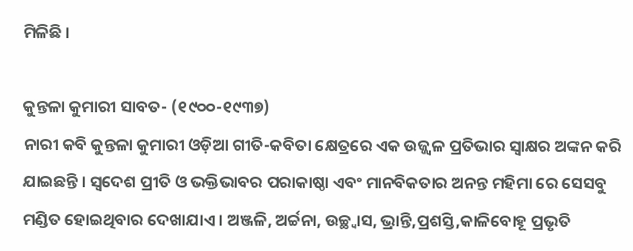ମିଳିଛି ।

କୁନ୍ତଳା କୁମାରୀ ସାବତ- (୧୯୦୦-୧୯୩୭)
ନାରୀ କବି କୁନ୍ତଳା କୁମାରୀ ଓଡ଼ିଆ ଗୀତି-କବିତା କ୍ଷେତ୍ରରେ ଏକ ଉଜ୍ଜ୍ୱଳ ପ୍ରତିଭାର ସ୍ୱାକ୍ଷର ଅଙ୍କନ କରି ଯାଇଛନ୍ତି । ସ୍ୱଦେଶ ପ୍ରୀତି ଓ ଭକ୍ତିଭାବର ପରାକାଷ୍ଠା ଏବଂ ମାନବିକତାର ଅନନ୍ତ ମହିମା ରେ ସେସବୁ ମଣ୍ଡିତ ହୋଇଥିବାର ଦେଖାଯାଏ । ଅଞ୍ଜଳି, ଅର୍ଚ୍ଚନା, ଉଚ୍ଛ୍ୱାସ, ଭ୍ରାନ୍ତି,ପ୍ରଶସ୍ତି,କାଳିବୋହୂ ପ୍ରଭୃତି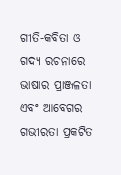ଗୀତି-କବିତା ଓ ଗଦ୍ୟ ରଚନାରେ ଭାଷାର ପ୍ରାଞ୍ଜଳତା ଏବଂ ଆବେଗର ଗଭୀରତା ପ୍ରକଟିତ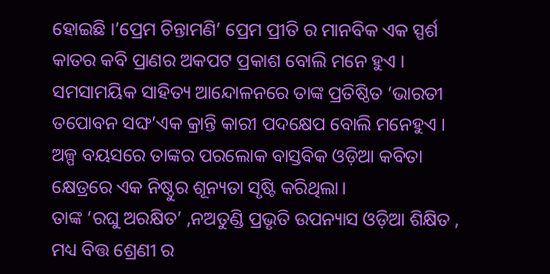ହୋଇଛି ।’ପ୍ରେମ ଚିନ୍ତାମଣି’ ପ୍ରେମ ପ୍ରୀତି ର ମାନବିକ ଏକ ସ୍ପର୍ଶ କାତର କବି ପ୍ରାଣର ଅକପଟ ପ୍ରକାଶ ବୋଲି ମନେ ହୁଏ ।
ସମସାମୟିକ ସାହିତ୍ୟ ଆନ୍ଦୋଳନରେ ତାଙ୍କ ପ୍ରତିଷ୍ଠିତ ‘ଭାରତୀ ତପୋବନ ସଙ୍ଘ’ଏକ କ୍ରାନ୍ତି କାରୀ ପଦକ୍ଷେପ ବୋଲି ମନେହୁଏ । ଅଳ୍ପ ବୟସରେ ତାଙ୍କର ପରଲୋକ ବାସ୍ତବିକ ଓଡ଼ିଆ କବିତା କ୍ଷେତ୍ରରେ ଏକ ନିଷ୍ଠୁର ଶୂନ୍ୟତା ସୃଷ୍ଟି କରିଥିଲା।
ତାଙ୍କ ‘ରଘୁ ଅରକ୍ଷିତ’ ,ନଅତୁଣ୍ଡି ପ୍ରଭୃତି ଉପନ୍ୟାସ ଓଡ଼ିଆ ଶିକ୍ଷିତ , ମଧ୍ୟ ବିତ୍ତ ଶ୍ରେଣୀ ର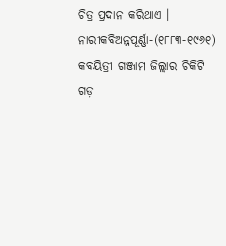ଚିତ୍ର ପ୍ରଦାନ କରିଥାଏ ।
ନାରୀକବିଅନ୍ନପୂର୍ଣ୍ଣା-(୧୮୮୩-୧୯୬୧) କବୟିତ୍ରୀ ଗଞ୍ଜାମ ଜିଲ୍ଲାର ଚିକିଟି ଗଡ଼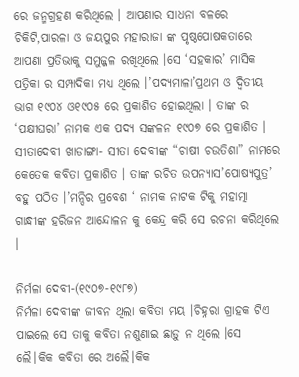ରେ ଜନ୍ମଗ୍ରହଣ କରିଥିଲେ । ଆପଣାର ସାଧନା ବଳରେ ଚିକିଟି,ପାରଳା ଓ ଜୟପୁର ମହାରାଜା ଙ୍କ ପୃଷ୍ଠପୋଷକତାରେ ଆପଣା ପ୍ରତିଭାକୁ ସମୁଜ୍ଜଳ ରଖିଥିଲେ ।ସେ ‘ସହକାର’ ମାସିକ ପତ୍ରିକା ର ସମ୍ପାଦିକା ମଧ୍ୟ ଥିଲେ ।’ପଦ୍ୟମାଳା’ପ୍ରଥମ ଓ ଦ୍ୱିତୀୟ ଭାଗ ୧୯୦୪ ଓ୧୯୦୫ ରେ ପ୍ରକାଶିତ ହୋଇଥିଲା । ତାଙ୍କ ର ‘ପକ୍ଷୀଘରା’ ନାମକ ଏକ ପଦ୍ୟ ସଙ୍କଳନ ୧୯୦୭ ରେ ପ୍ରକାଶିତ ।
ସୀତାଦେବୀ ଖାଡାଙ୍ଗା- ସୀତା ଦେବୀଙ୍କ “ଚାଷୀ ଚଉତିଶା” ନାମରେ କେତେକ କବିତା ପ୍ରକାଶିତ । ତାଙ୍କ ରଚିତ ଉପନ୍ୟାସ’ପୋଷ୍ୟପୁତ୍ର’ ବହୁ ପଠିତ ।’ମନ୍ଦିର ପ୍ରବେଶ ‘ ନାମକ ନାଟକ ଟିକୁ ମହାତ୍ମା ଗାନ୍ଧୀଙ୍କ ହରିଜନ ଆନ୍ଦୋଳନ କୁ କେନ୍ଦ୍ର କରି ସେ ରଚନା କରିଥିଲେ ।

ନିର୍ମଳା ଦେବୀ-(୧୯୦୭-୧୯୮୭)
ନିର୍ମଳା ଦେବୀଙ୍କ ଜୀବନ ଥିଲା କବିତା ମୟ ।ଚିହ୍ନରା ଗ୍ରାହକ ଟିଏ ପାଇଲେ ସେ ତାକୁ କବିତା ନଶୁଣାଇ ଛାଡ଼ୁ ନ ଥିଲେ ।ସେ ଲୈ।କିକ କବିତା ରେ ଅଲୈ।କିକ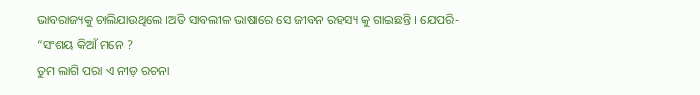ଭାବରାଜ୍ୟକୁ ଚାଲିଯାଉଥିଲେ ।ଅତି ସାବଲୀଳ ଭାଷାରେ ସେ ଜୀବନ ରହସ୍ୟ କୁ ଗାଇଛନ୍ତି । ଯେପରି-
“ସଂଶୟ କିଆଁ ମନେ ?
ତୁମ ଲାଗି ପରା ଏ ନୀଡ଼ ରଚନା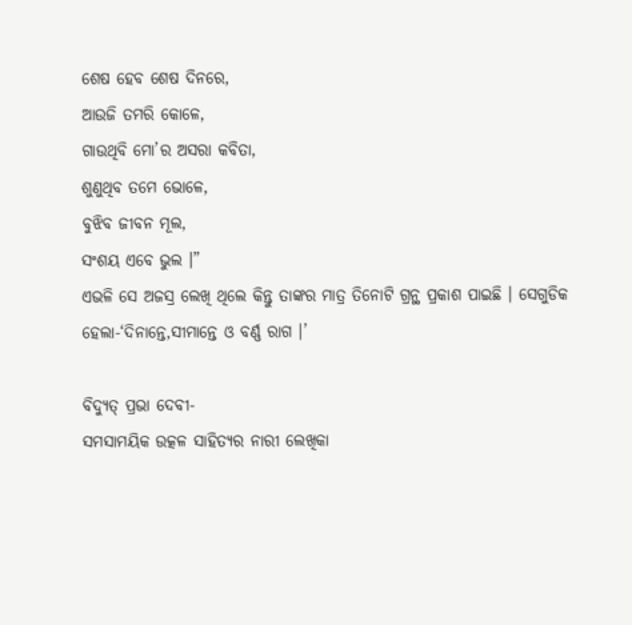ଶେଷ ହେବ ଶେଷ ଦିନରେ,
ଆଉଜି ତମରି କୋଳେ,
ଗାଉଥିବି ମୋ’ର ଅସରା କବିତା,
ଶୁଣୁଥିବ ତମେ ଭୋଳେ,
ବୁଝିବ ଜୀବନ ମୂଲ,
ସଂଶୟ ଏବେ ଭୁଲ ।”
ଏଭଳି ସେ ଅଜସ୍ର ଲେଖି ଥିଲେ କିନ୍ତୁ ତାଙ୍କର ମାତ୍ର ତିନୋଟି ଗ୍ରନ୍ଥ ପ୍ରକାଶ ପାଇଛି । ସେଗୁଡିକ ହେଲା-‘ଦିନାନ୍ତେ,ସୀମାନ୍ତେ ଓ ବର୍ଣ୍ଣ ରାଗ ।’

ବିଦ୍ୟୁତ୍ ପ୍ରଭା ଦେବୀ-
ସମସାମୟିକ ଉତ୍କଳ ସାହିତ୍ୟର ନାରୀ ଲେଖିକା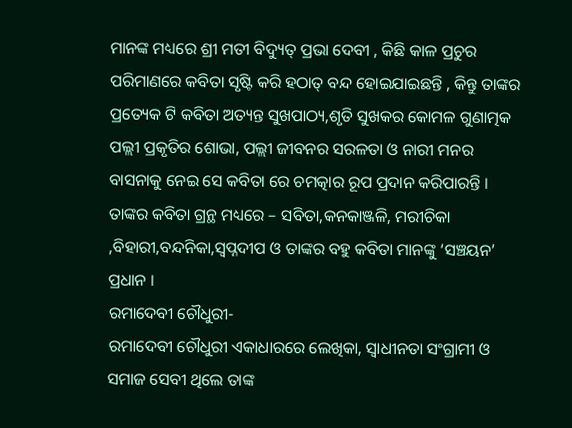ମାନଙ୍କ ମଧ୍ୟରେ ଶ୍ରୀ ମତୀ ବିଦ୍ୟୁତ୍ ପ୍ରଭା ଦେବୀ , କିଛି କାଳ ପ୍ରଚୁର ପରିମାଣରେ କବିତା ସୃଷ୍ଟି କରି ହଠାତ୍ ବନ୍ଦ ହୋଇଯାଇଛନ୍ତି , କିନ୍ତୁ ତାଙ୍କର ପ୍ରତ୍ୟେକ ଟି କବିତା ଅତ୍ୟନ୍ତ ସୁଖପାଠ୍ୟ,ଶୃତି ସୁଖକର କୋମଳ ଗୁଣାତ୍ମକ ପଲ୍ଲୀ ପ୍ରକୃତିର ଶୋଭା, ପଲ୍ଲୀ ଜୀବନର ସରଳତା ଓ ନାରୀ ମନର ବାସନାକୁ ନେଇ ସେ କବିତା ରେ ଚମତ୍କାର ରୂପ ପ୍ରଦାନ କରିପାରନ୍ତି । ତାଙ୍କର କବିତା ଗ୍ରନ୍ଥ ମଧ୍ୟରେ – ସବିତା,କନକାଞ୍ଜଳି, ମରୀଚିକା ,ବିହାରୀ,ବନ୍ଦନିକା,ସ୍ୱପ୍ନଦୀପ ଓ ତାଙ୍କର ବହୁ କବିତା ମାନଙ୍କୁ ‘ସଞ୍ଚୟନ’ ପ୍ରଧାନ ।
ରମାଦେବୀ ଚୌଧୁରୀ-
ରମାଦେବୀ ଚୌଧୁରୀ ଏକାଧାରରେ ଲେଖିକା, ସ୍ୱାଧୀନତା ସଂଗ୍ରାମୀ ଓ ସମାଜ ସେବୀ ଥିଲେ ତାଙ୍କ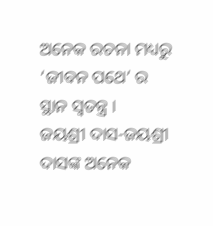ଅନେକ ରଚନା ମଧ୍ୟରୁ ‘ଜୀବନ ପଥେ’ ର ସ୍ଥାନ ସ୍ୱତନ୍ତ୍ର ।
ଜୟଶ୍ରୀ ଦାସ-ଜୟଶ୍ରୀ ଦାସଙ୍କ ଅନେକ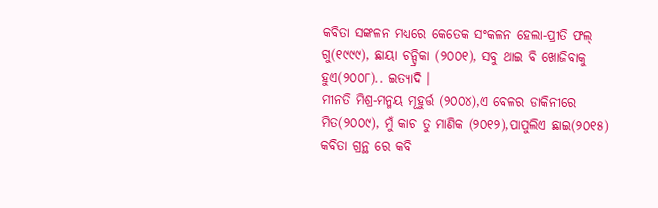କବିତା ସଙ୍କଳନ ମଧ୍ୟରେ କେତେକ ସଂକଳନ ହେଲା-ପ୍ରୀତି ଫଲ୍ ଗୁ(୧୯୯୯), ଛାୟା ଚନ୍ଦ୍ରିକା (୨୦୦୧), ସବୁ ଥାଇ ବି ଖୋଜିବାକୁ ହୁଏ(୨୦୦୮).. ଇତ୍ୟାଦି ।
ମୀନତି ମିଶ୍ର-ମନ୍ମୟ ମୂହୁର୍ତ୍ତ (୨୦୦୪),ଏ ବେଳର ଡାକିନୀରେ ମିତ(୨୦୦୯), ମୁଁ କାଚ ତୁ ମାଣିକ (୨୦୧୨),ପାପୁଲିଏ ଛାଇ(୨୦୧୫) କବିତା ଗ୍ରନ୍ଥ ରେ କବି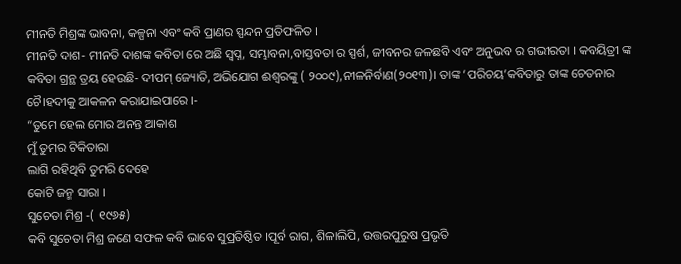ମୀନତି ମିଶ୍ରଙ୍କ ଭାବନା, କଳ୍ପନା ଏବଂ କବି ପ୍ରାଣର ସ୍ପନ୍ଦନ ପ୍ରତିଫଳିତ ।
ମୀନତି ଦାଶ- ମୀନତି ଦାଶଙ୍କ କବିତା ରେ ଅଛି ସ୍ବପ୍ନ, ସମ୍ଭାବନା,ବାସ୍ତବତା ର ସ୍ପର୍ଶ, ଜୀବନର ଜଳଛବି ଏବଂ ଅନୁଭବ ର ଗଭୀରତା । କବୟିତ୍ରୀ ଙ୍କ କବିତା ଗ୍ରନ୍ଥ ତ୍ରୟ ହେଉଛି- ଦୀପମ୍ ଜ୍ୟୋତି, ଅଭିଯୋଗ ଈଶ୍ୱରଙ୍କୁ ( ୨୦୦୯),ନୀଳନିର୍ବାଣ(୨୦୧୩)। ତାଙ୍କ ‘ପରିଚୟ’କବିତାରୁ ତାଙ୍କ ଚେତନାର ଚୈ।ହଦୀକୁ ଆକଳନ କରାଯାଇପାରେ ।-
“ତୁମେ ହେଲ ମୋର ଅନନ୍ତ ଆକାଶ
ମୁଁ ତୁମର ଟିକିତାରା
ଲାଗି ରହିଥିବି ତୁମରି ଦେହେ
କୋଟି ଜନ୍ମ ସାରା ।
ସୁଚେତା ମିଶ୍ର -( ୧୯୬୫)
କବି ସୁଚେତା ମିଶ୍ର ଜଣେ ସଫଳ କବି ଭାବେ ସୁପ୍ରତିଷ୍ଠିତ ।ପୂର୍ବ ରାଗ, ଶିଳାଲିପି, ଉତ୍ତରପୁରୁଷ ପ୍ରଭୃତି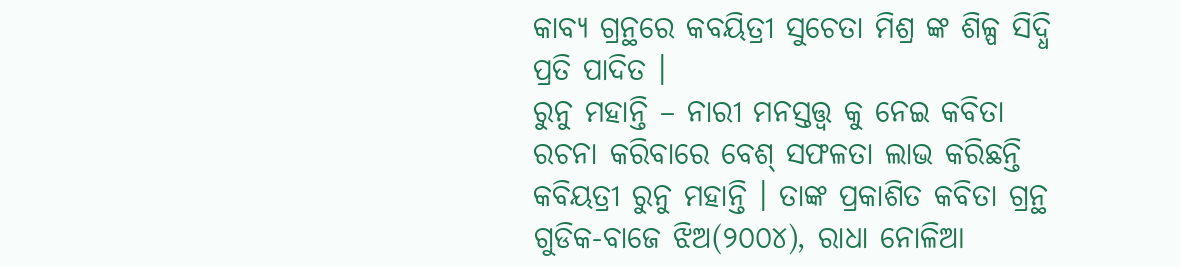କାବ୍ୟ ଗ୍ରନ୍ଥରେ କବୟିତ୍ରୀ ସୁଚେତା ମିଶ୍ର ଙ୍କ ଶିଳ୍ପ ସିଦ୍ଧି ପ୍ରତି ପାଦିତ ।
ରୁନୁ ମହାନ୍ତି – ନାରୀ ମନସ୍ତତ୍ତ୍ୱ କୁ ନେଇ କବିତା ରଚନା କରିବାରେ ବେଶ୍ ସଫଳତା ଲାଭ କରିଛନ୍ତି କବିୟତ୍ରୀ ରୁନୁ ମହାନ୍ତି । ତାଙ୍କ ପ୍ରକାଶିତ କବିତା ଗ୍ରନ୍ଥ ଗୁଡିକ-ବାଜେ ଝିଅ(୨୦୦୪), ରାଧା ନୋଳିଆ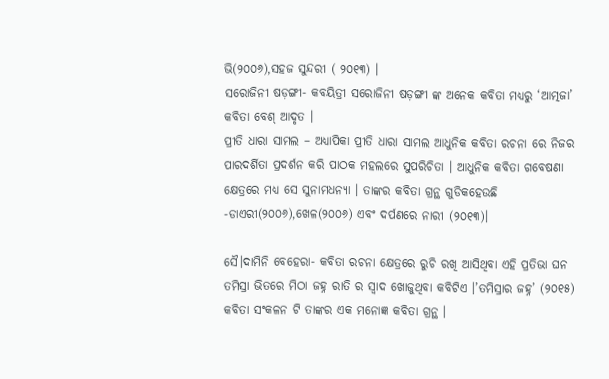ଭି(୨୦୦୬),ସହଜ ସୁନ୍ଦରୀ ( ୨୦୧୩) ।
ସରୋଜିନୀ ଷଡ଼ଙ୍ଗୀ- କବୟିତ୍ରୀ ସରୋଜିନୀ ଷଡ଼ଙ୍ଗୀ ଙ୍କ ଅନେକ କବିତା ମଧ୍ୟରୁ ‘ଆତ୍ମଜା’ କବିତା ବେଶ୍ ଆଦୃତ ।
ପ୍ରୀତି ଧାରା ସାମଲ – ଅଧ୍ୟାପିକା ପ୍ରୀତି ଧାରା ସାମଲ ଆଧୁନିକ କବିତା ରଚନା ରେ ନିଜର ପାରଦର୍ଶିତା ପ୍ରଦର୍ଶନ କରି ପାଠକ ମହଲରେ ସୁପରିଚିତା । ଆଧୁନିକ କବିତା ଗବେଷଣା କ୍ଷେତ୍ରରେ ମଧ୍ୟ ସେ ସୁନାମଧନ୍ୟା । ତାଙ୍କର କବିତା ଗ୍ରନ୍ଥ ଗୁଡିକହେଉଛି -ଡାଏରୀ(୨୦୦୬),ଖେଳ(୨୦୦୬) ଏବଂ ଦର୍ପଣରେ ନାରୀ (୨୦୧୩)।

ସୈ।ଦାମିନି ବେହେରା- କବିତା ରଚନା କ୍ଷେତ୍ରରେ ରୁଚି ରଖି ଆସିଥିବା ଏହି ପ୍ରତିଭା ଘନ ତମିସ୍ରା ଭିତରେ ମିଠା ଜହ୍ନ ରାତି ର ସ୍ୱାଦ ଖୋଜୁଥିବା କବିଟିଏ ।’ତମିସ୍ରାର ଜହ୍ନ’ (୨୦୧୫) କବିତା ସଂକଳନ ଟି ତାଙ୍କର ଏକ ମନୋଜ୍ଞ କବିତା ଗ୍ରନ୍ଥ ।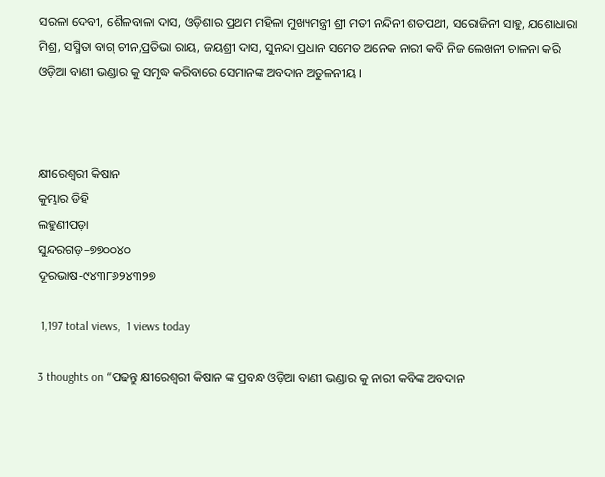ସରଳା ଦେବୀ, ଶୈଳବାଳା ଦାସ, ଓଡ଼ିଶାର ପ୍ରଥମ ମହିଳା ମୁଖ୍ୟମନ୍ତ୍ରୀ ଶ୍ରୀ ମତୀ ନନ୍ଦିନୀ ଶତପଥୀ, ସରୋଜିନୀ ସାହୁ, ଯଶୋଧାରା ମିଶ୍ର, ସସ୍ମିତା ବାଗ୍ ଚୀନ,ପ୍ରତିଭା ରାୟ, ଜୟଶ୍ରୀ ଦାସ, ସୁନନ୍ଦା ପ୍ରଧାନ ସମେତ ଅନେକ ନାରୀ କବି ନିଜ ଲେଖନୀ ଚାଳନା କରି ଓଡ଼ିଆ ବାଣୀ ଭଣ୍ଡାର କୁ ସମୃଦ୍ଧ କରିବାରେ ସେମାନଙ୍କ ଅବଦାନ ଅତୁଳନୀୟ ।



କ୍ଷୀରେଶ୍ୱରୀ କିଷାନ
କୁମ୍ଭାର ଡିହି
ଲହୁଣୀପଡ଼ା
ସୁନ୍ଦରଗଡ଼–୭୭୦୦୪୦
ଦୂରଭାଷ-୯୪୩୮୬୨୪୩୨୭

 1,197 total views,  1 views today

3 thoughts on “ପଢନ୍ତୁ କ୍ଷୀରେଶ୍ୱରୀ କିଷାନ ଙ୍କ ପ୍ରବନ୍ଧ ଓଡ଼ିଆ ବାଣୀ ଭଣ୍ଡାର କୁ ନାରୀ କବିଙ୍କ ଅବଦାନ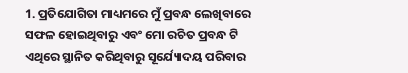1. ପ୍ରତିଯୋଗିତା ମାଧ୍ୟମରେ ମୁଁ ପ୍ରବନ୍ଧ ଲେଖିବାରେ ସଫଳ ହୋଇଥିବାରୁ ଏବଂ ମୋ ରଚିତ ପ୍ରବନ୍ଧ ଟି ଏଥିରେ ସ୍ଥାନିତ କରିଥିବାରୁ ସୂର୍ଯ୍ୟୋଦୟ ପରିବାର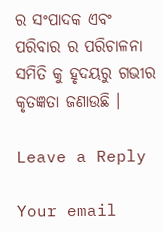ର ସଂପାଦକ ଏବଂ ପରିବାର ର ପରିଚାଳନା ସମିତି କୁ ହୃଦୟରୁ ଗଭୀର କୃତଜ୍ଞତା ଜଣାଉଛି ।

Leave a Reply

Your email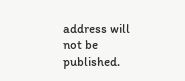address will not be published.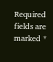Required fields are marked *